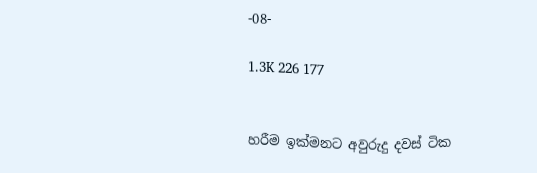-08-

1.3K 226 177


හරීම ඉක්මනට අවුරුදු දවස් ටික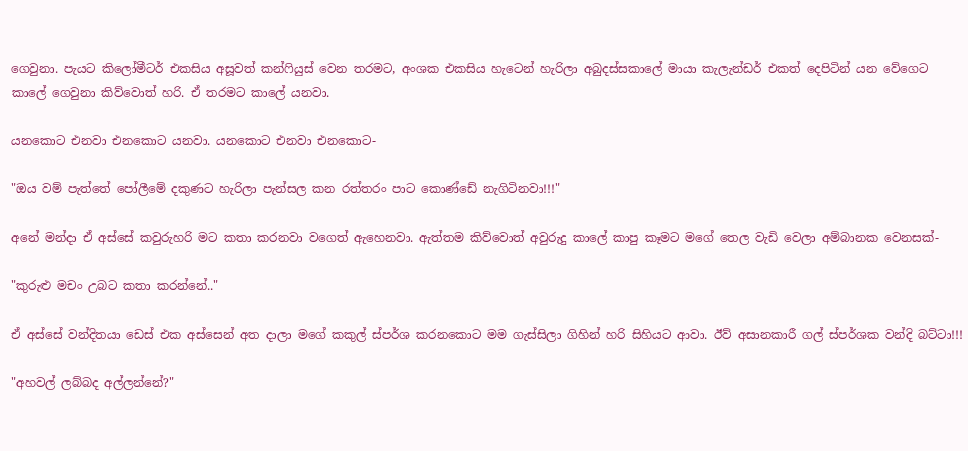ගෙවුනා. පැයට කිලෝමීටර් එකසිය අසූවත් කන්ෆියුස් වෙන තරමට, අංශක එකසිය හැටෙන් හැරිලා අබුදස්සකාලේ මායා කැලැන්ඩර් එකත් දෙපිටින් යන වේගෙට කාලේ ගෙවුනා කිව්වොත් හරි. ඒ තරමට කාලේ යනවා.

යනකොට එනවා එනකොට යනවා. යනකොට එනවා එනකොට-

"ඔය වම් පැත්තේ පෝලීමේ දකුණට හැරිලා පැන්සල කන රත්තරං පාට කොණ්ඩේ නැගිටිනවා!!!"

අනේ මන්දා ඒ අස්සේ කවුරුහරි මට කතා කරනවා වගෙත් ඇහෙනවා. ඇත්තම කිව්වොත් අවුරුදු කාලේ කාපු කෑමට මගේ තෙල වැඩි වෙලා අම්බානක වෙනසක්-

"කුරුළු මචං උබට කතා කරන්නේ.."

ඒ අස්සේ වන්දිතයා ඩෙස් එක අස්සෙන් අත දාලා මගේ කකුල් ස්පර්ශ කරනකොට මම ගැස්සිලා ගිහින් හරි සිහියට ආවා. ඊව් අසානකාරී ගල් ස්පර්ශක වන්දි බට්ටා!!!

"අහවල් ලබ්බද අල්ලන්නේ?"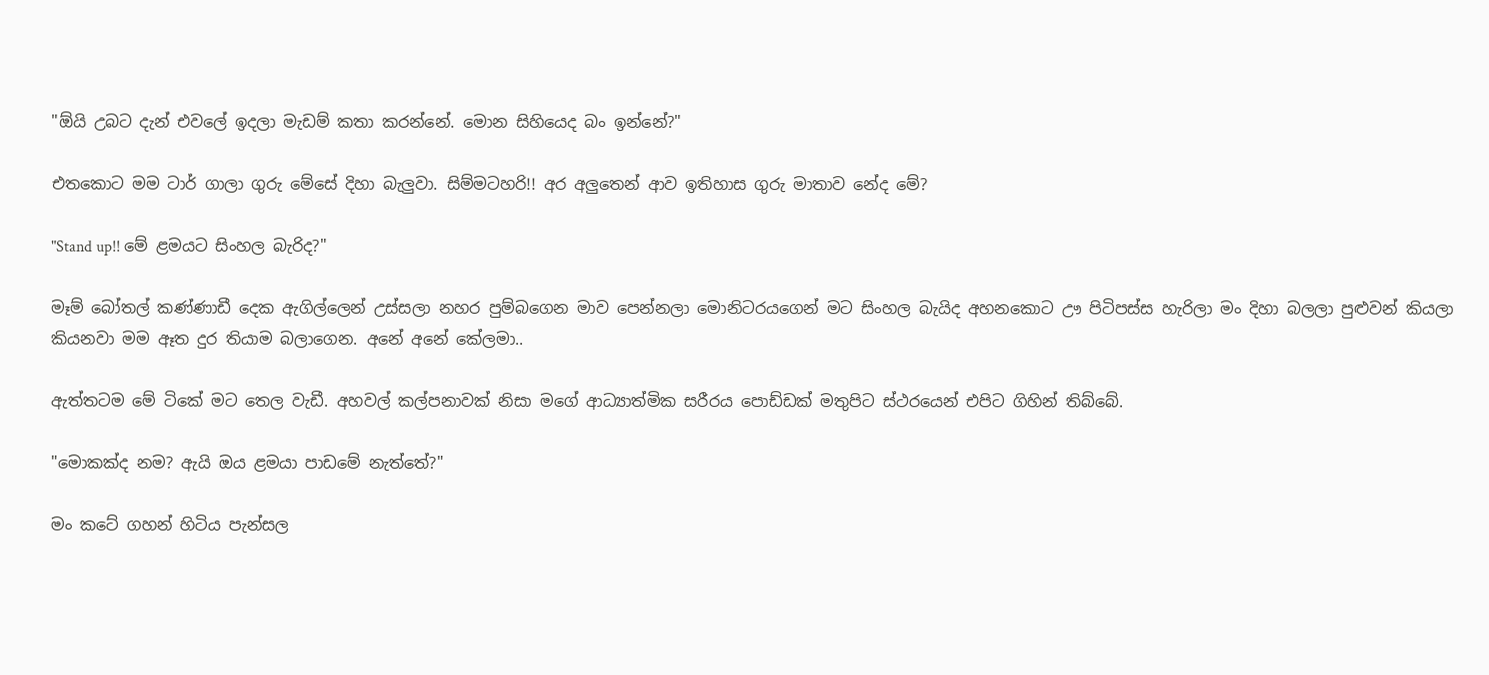"ඕයි උබට දැන් එවලේ ඉදලා මැඩම් කතා කරන්නේ. මොන සිහියෙද බං ඉන්නේ?"

එතකොට මම ටාර් ගාලා ගුරු මේසේ දිහා බැලුවා. සිම්මටහරි!! අර අලුතෙන් ආව ඉතිහාස ගුරු මාතාව නේද මේ?

"Stand up!! මේ ළමයට සිංහල බැරිද?"

මෑම් බෝතල් කණ්ණාඩී දෙක ඇගිල්ලෙන් උස්සලා නහර පුම්බගෙන මාව පෙන්නලා මොනිටරයගෙන් මට සිංහල බැයිද අහනකොට ඌ පිටිපස්ස හැරිලා මං දිහා බලලා පුළුවන් කියලා කියනවා මම ඈත දුර තියාම බලාගෙන. අනේ අනේ කේලමා..

ඇත්තටම මේ ටිකේ මට තෙල වැඩී. අහවල් කල්පනාවක් නිසා මගේ ආධ්‍යාත්මික සරීරය පොඩ්ඩක් මතුපිට ස්ථරයෙන් එපිට ගිහින් තිබ්බේ.

"මොකක්ද නම? ඇයි ඔය ළමයා පාඩමේ නැත්තේ?"

මං කටේ ගහන් හිටිය පැන්සල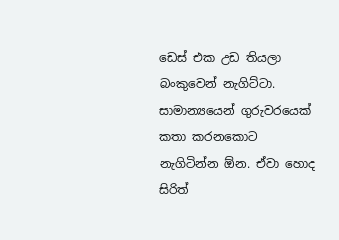ඩෙස් එක උඩ තියලා බංකුවෙන් නැගිට්ටා. සාමාන්‍යයෙන් ගුරුවරයෙක් කතා කරනකොට නැගිටින්න ඕන. ඒවා හොද සිරිත්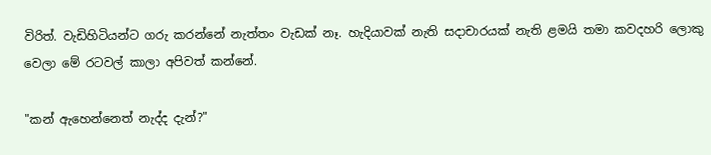විරිත්. වැඩිහිටියන්ට ගරු කරන්නේ නැත්තං වැඩක් නෑ. හැදියාවක් නැති සදාචාරයක් නැති ළමයි තමා කවදහරි ලොකු වෙලා මේ රටවල් කාලා අපිවත් කන්නේ.

"කන් ඇහෙන්නෙත් නැද්ද දැන්?"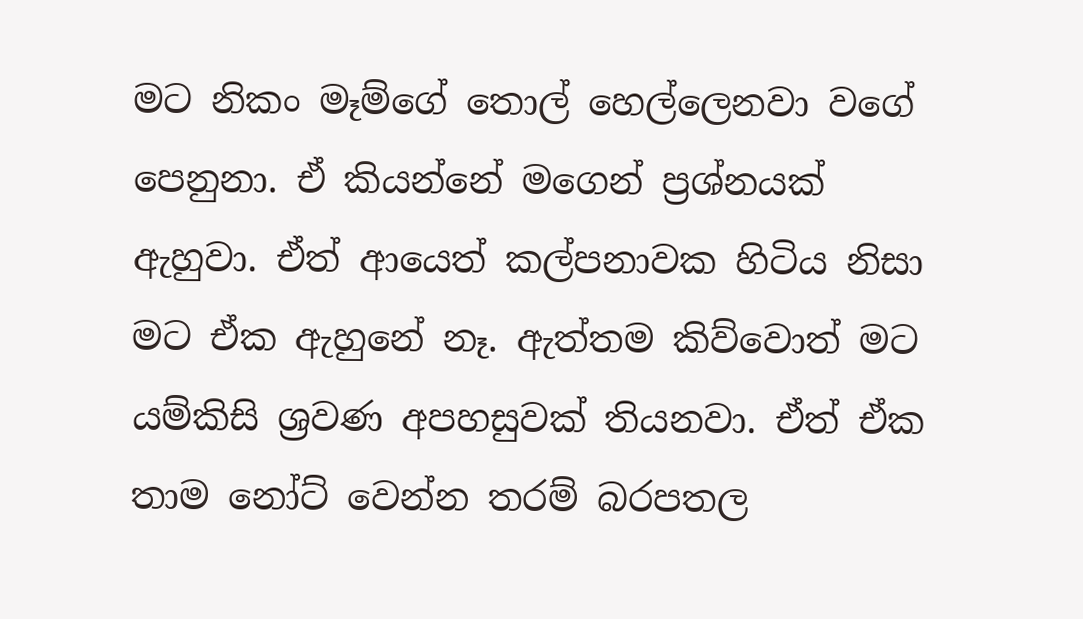මට නිකං මෑම්ගේ තොල් හෙල්ලෙනවා වගේ පෙනුනා. ඒ කියන්නේ මගෙන් ප්‍රශ්නයක් ඇහුවා. ඒත් ආයෙත් කල්පනාවක හිටිය නිසා මට ඒක ඇහුනේ නෑ. ඇත්තම කිව්වොත් මට යම්කිසි ශ්‍රවණ අපහසුවක් තියනවා. ඒත් ඒක තාම නෝට් වෙන්න තරම් බරපතල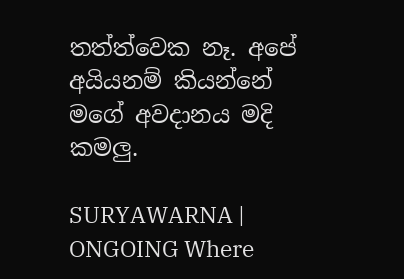තත්ත්වෙක නෑ. අපේ අයියනම් කියන්නේ මගේ අවදානය මදි කමලු.

SURYAWARNA | ONGOING Where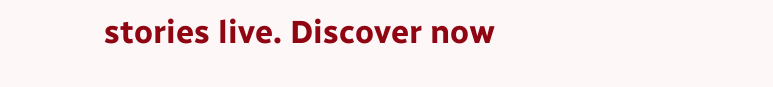stories live. Discover now